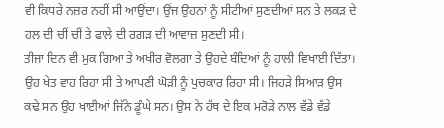ਵੀ ਕਿਧਰੇ ਨਜ਼ਰ ਨਹੀਂ ਸੀ ਆਉਂਦਾ। ਉਂਜ ਉਹਨਾਂ ਨੂੰ ਸੀਟੀਆਂ ਸੁਣਦੀਆਂ ਸਨ ਤੇ ਲਕੜ ਦੇ ਹਲ ਦੀ ਚੀਂ ਚੀਂ ਤੇ ਫਾਲੇ ਦੀ ਰਗੜ ਦੀ ਆਵਾਜ਼ ਸੁਣਦੀ ਸੀ।
ਤੀਜਾ ਦਿਨ ਵੀ ਮੁਕ ਗਿਆ ਤੇ ਅਖੀਰ ਵੋਲਗਾ ਤੇ ਉਹਦੇ ਬੰਦਿਆਂ ਨੂੰ ਹਾਲੀ ਵਿਖਾਈ ਦਿੱਤਾ। ਉਹ ਖੇਤ ਵਾਹ ਰਿਹਾ ਸੀ ਤੇ ਆਪਣੀ ਘੋੜੀ ਨੂੰ ਪੁਚਕਾਰ ਰਿਹਾ ਸੀ। ਜਿਹੜੇ ਸਿਆੜ ਉਸ ਕਢੇ ਸਨ ਉਹ ਖਾਈਆਂ ਜਿੱਨੇ ਡੂੰਘੇ ਸਨ। ਉਸ ਨੇ ਹੱਥ ਦੇ ਇਕ ਮਰੋੜੇ ਨਾਲ ਵੱਡੇ ਵੱਡੇ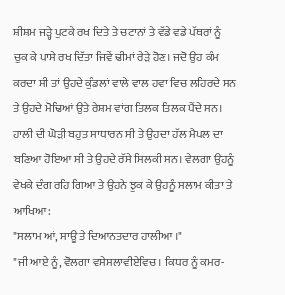ਸ਼ੀਸ਼ਮ ਜੜ੍ਹੇ ਪੁਟਕੇ ਰਖ ਦਿਤੇ ਤੇ ਚਟਾਨਾਂ ਤੇ ਵੱਡੇ ਵਡੇ ਪੱਥਰਾਂ ਨੂੰ ਚੁਕ ਕੇ ਪਾਸੇ ਰਖ ਦਿੱਤਾ ਜਿਵੇਂ ਢੀਮਾਂ ਰੇੜੇ ਹੋਣ। ਜਦੋ ਉਹ ਕੰਮ ਕਰਦਾ ਸੀ ਤਾਂ ਉਹਦੇ ਕੁੰਡਲਾਂ ਵਾਲੇ ਵਾਲ ਹਵਾ ਵਿਚ ਲਹਿਰਦੇ ਸਨ ਤੇ ਉਹਦੇ ਮੋਢਿਆਂ ਉਤੇ ਰੇਸ਼ਮ ਵਾਂਗ ਤਿਲਕ ਤਿਲਕ ਪੈਂਦੇ ਸਨ।
ਹਾਲੀ ਦੀ ਘੋੜੀ ਬਹੁਤ ਸਾਧਾਰਨ ਸੀ ਤੇ ਉਹਦਾ ਹੱਲ ਮੈਪਲ ਦਾ ਬਣਿਆ ਹੋਇਆ ਸੀ ਤੇ ਉਹਦੇ ਰੱਸੇ ਸਿਲਕੀ ਸਨ। ਵੇਲਗਾ ਉਹਨੂੰ ਵੇਖਕੇ ਦੰਗ ਰਹਿ ਗਿਆ ਤੇ ਉਹਨੇ ਝੁਕ ਕੇ ਉਹਨੂੰ ਸਲਾਮ ਕੀਤਾ ਤੇ ਆਖਿਆ:
"ਸਲਾਮ ਆਂ, ਸਾਊ ਤੇ ਦਿਆਨਤਦਾਰ ਹਾਲੀਆ ।"
"ਜੀ ਆਏ ਨੂੰ, ਵੋਲਗਾ ਵਸੇਸਲਾਵੀਏਵਿਚ। ਕਿਧਰ ਨੂੰ ਕਮਰ-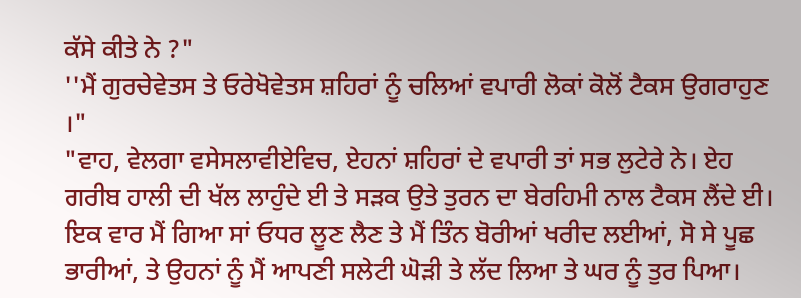ਕੱਸੇ ਕੀਤੇ ਨੇ ?"
''ਮੈਂ ਗੁਰਚੇਵੇਤਸ ਤੇ ਓਰੇਖੋਵੇਤਸ ਸ਼ਹਿਰਾਂ ਨੂੰ ਚਲਿਆਂ ਵਪਾਰੀ ਲੋਕਾਂ ਕੋਲੋਂ ਟੈਕਸ ਉਗਰਾਹੁਣ ।"
"ਵਾਹ, ਵੇਲਗਾ ਵਸੇਸਲਾਵੀਏਵਿਚ, ਏਹਨਾਂ ਸ਼ਹਿਰਾਂ ਦੇ ਵਪਾਰੀ ਤਾਂ ਸਭ ਲੁਟੇਰੇ ਨੇ। ਏਹ ਗਰੀਬ ਹਾਲੀ ਦੀ ਖੱਲ ਲਾਹੁੰਦੇ ਈ ਤੇ ਸੜਕ ਉਤੇ ਤੁਰਨ ਦਾ ਬੇਰਹਿਮੀ ਨਾਲ ਟੈਕਸ ਲੈਂਦੇ ਈ। ਇਕ ਵਾਰ ਮੈਂ ਗਿਆ ਸਾਂ ਓਧਰ ਲੂਣ ਲੈਣ ਤੇ ਮੈਂ ਤਿੰਨ ਬੋਰੀਆਂ ਖਰੀਦ ਲਈਆਂ, ਸੋ ਸੇ ਪੂਛ ਭਾਰੀਆਂ, ਤੇ ਉਹਨਾਂ ਨੂੰ ਮੈਂ ਆਪਣੀ ਸਲੇਟੀ ਘੋੜੀ ਤੇ ਲੱਦ ਲਿਆ ਤੇ ਘਰ ਨੂੰ ਤੁਰ ਪਿਆ।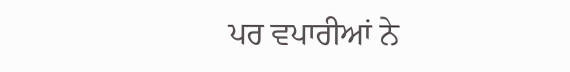ਪਰ ਵਪਾਰੀਆਂ ਨੇ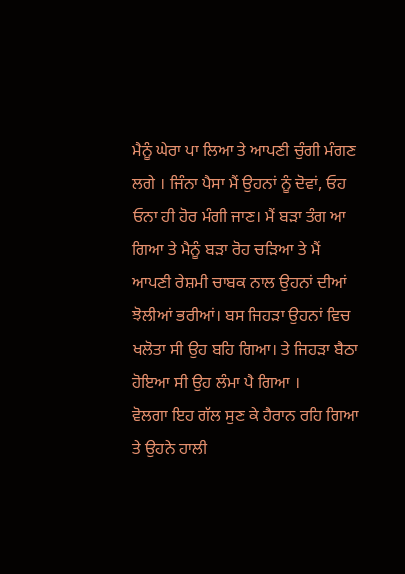ਮੈਨੂੰ ਘੇਰਾ ਪਾ ਲਿਆ ਤੇ ਆਪਣੀ ਚੁੰਗੀ ਮੰਗਣ ਲਗੇ । ਜਿੰਨਾ ਪੈਸਾ ਮੈਂ ਉਹਨਾਂ ਨੂੰ ਦੋਵਾਂ, ਓਹ ਓਨਾ ਹੀ ਹੋਰ ਮੰਗੀ ਜਾਣ। ਮੈਂ ਬੜਾ ਤੰਗ ਆ ਗਿਆ ਤੇ ਮੈਨੂੰ ਬੜਾ ਰੋਹ ਚੜਿਆ ਤੇ ਮੈਂ ਆਪਣੀ ਰੇਸ਼ਮੀ ਚਾਬਕ ਨਾਲ ਉਹਨਾਂ ਦੀਆਂ ਝੋਲੀਆਂ ਭਰੀਆਂ। ਬਸ ਜਿਹੜਾ ਉਹਨਾਂ ਵਿਚ ਖਲੋਤਾ ਸੀ ਉਹ ਬਹਿ ਗਿਆ। ਤੇ ਜਿਹੜਾ ਬੈਠਾ ਹੋਇਆ ਸੀ ਉਹ ਲੰਮਾ ਪੈ ਗਿਆ ।
ਵੋਲਗਾ ਇਹ ਗੱਲ ਸੁਣ ਕੇ ਹੈਰਾਨ ਰਹਿ ਗਿਆ ਤੇ ਉਹਨੇ ਹਾਲੀ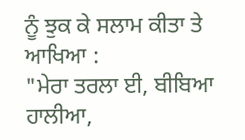ਨੂੰ ਝੁਕ ਕੇ ਸਲਾਮ ਕੀਤਾ ਤੇ ਆਖਿਆ :
"ਮੇਰਾ ਤਰਲਾ ਈ, ਬੀਬਿਆ ਹਾਲੀਆ,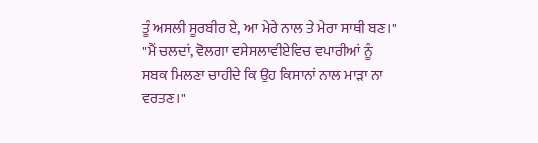ਤੂੰ ਅਸਲੀ ਸੂਰਬੀਰ ਏ, ਆ ਮੇਰੇ ਨਾਲ ਤੇ ਮੇਰਾ ਸਾਥੀ ਬਣ।"
"ਮੈਂ ਚਲਦਾਂ, ਵੋਲਗਾ ਵਸੇਸਲਾਵੀਏਵਿਚ ਵਪਾਰੀਆਂ ਨੂੰ ਸਬਕ ਮਿਲਣਾ ਚਾਹੀਦੇ ਕਿ ਉਹ ਕਿਸਾਨਾਂ ਨਾਲ ਮਾੜਾ ਨਾ ਵਰਤਣ।"